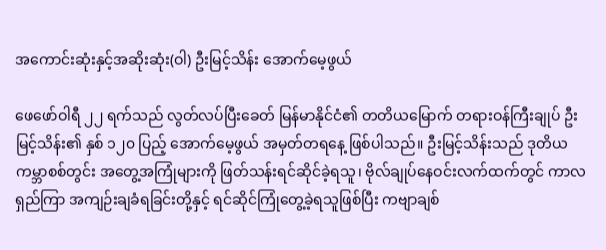အကောင်းဆုံးနှင့်အဆိုးဆုံး(ဝါ) ဦးမြင့်သိန်း အောက်မေ့ဖွယ်

ဖေဖော်ဝါရီ ၂၂ ရက်သည် လွတ်လပ်ပြီးခေတ် မြန်မာနိုင်ငံ၏ တတိယမြောက် တရားဝန်ကြီးချုပ် ဦးမြင့်သိန်း၏ နှစ် ၁၂၀ ပြည့် အောက်မေ့ဖွယ် အမှတ်တရနေ့ ဖြစ်ပါသည်။ ဦးမြင့်သိန်းသည် ဒုတိယကမ္ဘာစစ်တွင်း အတွေ့အကြုံများကို ဖြတ်သန်းရင်ဆိုင်ခဲ့ရသူ၊ ဗိုလ်ချုပ်နေဝင်းလက်ထက်တွင် ကာလရှည်ကြာ အကျဉ်းချခံရခြင်းတို့နှင့် ရင်ဆိုင်ကြုံတွေ့ခဲ့ရသူဖြစ်ပြီး ကဗျာချစ်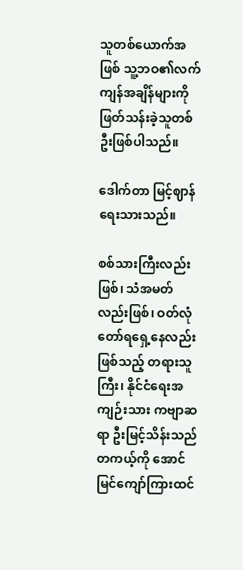သူတစ်ယောက်အဖြစ် သူ့ဘဝ၏လက်ကျန်အချိန်များကို ဖြတ်သန်းခဲ့သူတစ်ဦးဖြစ်ပါသည်။

ဒေါက်တာ မြင့်ဈာန် ရေးသားသည်။

စစ်သားကြီးလည်းဖြစ်၊ သံအမတ်လည်းဖြစ်၊ ဝတ်လုံတော်ရရှေ့နေလည်းဖြစ်သည့် တရားသူကြီး၊ နိုင်ငံရေးအကျဉ်းသား ကဗျာဆရာ ဦးမြင့်သိန်းသည် တကယ့်ကို အောင်မြင်ကျော်ကြားထင်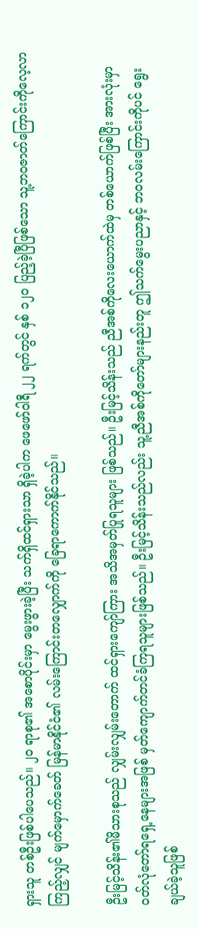ရှားသူ တစ်ဦးဖြစ်ပါပေသည်။ ၂၀ ရာစု၏ အစောပိုင်းမှာ မွေးဖွားခဲ့ပြီး သက်ရှိထင်ရှားသာ ရှိခဲ့ပါက ဖေဖော်ဝါရီ ၂၂ ရက်တွင် နှစ် ၁၂၀ ပြည့်ခဲ့ပြီဖြစ်သော သူ့ဘဝဇာတ်ကြောင်းကိုလေ့လာကြည့်လျှင် မျက်မှောက်ခေတ် မြန်မာနိုင်ငံ၏ လမ်းကြောင်းတလျှောက်ကို ခြေရာကောက်နိုင်သည်။

ဦးမြင့်သိန်း၏မိသားစုသည် လျှမ်းလျှမ်းတောက် ထင်ရှားကျော်ကြား အသိအမှတ်ပြုရသူများ ဖြစ်သည်။ ဦးမြင့်သိန်းသည် ညီအစ်ကိုလေးယောက်ထဲမှ တစ်ယောက်ဖြစ်ပြီး အားလုံးမှာဝတ်လုံတော်ရရှေ့နေများအဖြစ် မှတ်ကျောက်တင်ခံကြရသူများဖြစ်သည်။ ဦးမြင့်သိန်းသည်လည်း သူ့ညီအစ်ကိုတော်များနည်းတူ ဤသက်မွေးပညာနှင့် ဘဝလမ်းကြောင်းကိုပင် ရွေးချယ်ခဲ့သူဖြစ်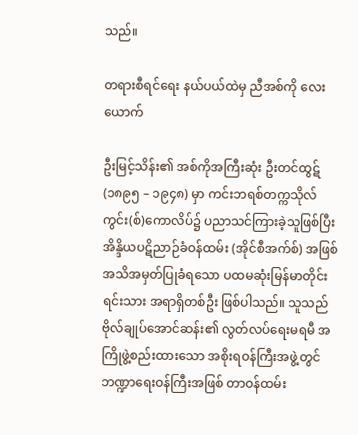သည်။

တရားစီရင်ရေး နယ်ပယ်ထဲမှ ညီအစ်ကို လေးယောက်

ဦးမြင့်သိန်း၏ အစ်ကိုအကြီးဆုံး ဦးတင်ထွဋ် (၁၈၉၅ – ၁၉၄၈) မှာ ကင်းဘရစ်တက္ကသိုလ် ကွင်း(စ်)ကောလိပ်၌ ပညာသင်ကြားခဲ့သူဖြစ်ပြီး အိန္ဒိယပဋိညာဉ်ခံဝန်ထမ်း (အိုင်စီအက်စ်) အဖြစ် အသိအမှတ်ပြုခံရသော ပထမဆုံးမြန်မာတိုင်းရင်းသား အရာရှိတစ်ဦး ဖြစ်ပါသည်။ သူသည် ဗိုလ်ချုပ်အောင်ဆန်း၏ လွတ်လပ်ရေးမရမီ အကြိုဖွဲ့စည်းထားသော အစိုးရဝန်ကြီးအဖွဲ့တွင် ဘဏ္ဍာရေးဝန်ကြီးအဖြစ် တာဝန်ထမ်း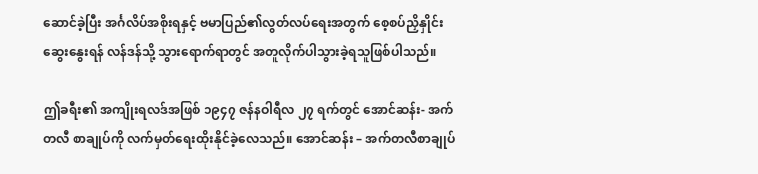ဆောင်ခဲ့ပြီး အင်္ဂလိပ်အစိုးရနှင့် ဗမာပြည်၏လွတ်လပ်ရေးအတွက် စေ့စပ်ညှိနှိုင်းဆွေးနွေးရန် လန်ဒန်သို့ သွားရောက်ရာတွင် အတူလိုက်ပါသွားခဲ့ရသူဖြစ်ပါသည်။

ဤခရီး၏ အကျိုးရလဒ်အဖြစ် ၁၉၄၇ ဇန်နဝါရီလ ၂၇ ရက်တွင် အောင်ဆန်း- အက်တလီ စာချုပ်ကို လက်မှတ်ရေးထိုးနိုင်ခဲ့လေသည်။ အောင်ဆန်း – အက်တလီစာချုပ်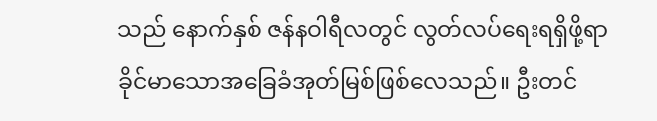သည် နောက်နှစ် ဇန်နဝါရီလတွင် လွတ်လပ်ရေးရရှိဖို့ရာ ခိုင်မာသောအခြေခံအုတ်မြစ်ဖြစ်လေသည်။ ဦးတင်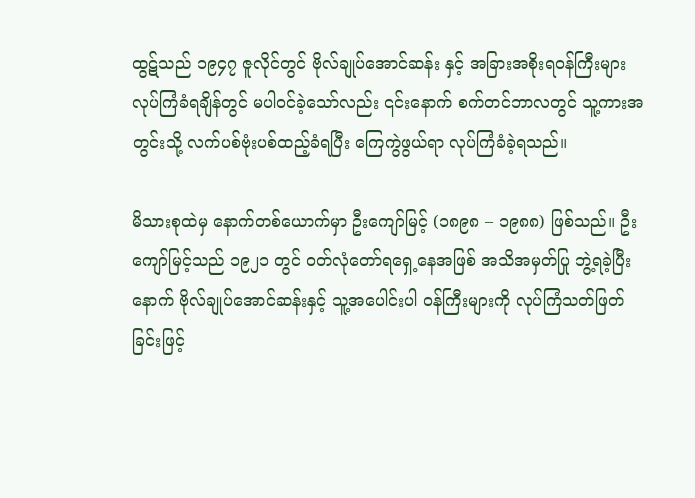ထွဋ်သည် ၁၉၄၇ ဇူလိုင်တွင် ဗိုလ်ချုပ်အောင်ဆန်း နှင့် အခြားအစိုးရဝန်ကြီးများ လုပ်ကြံခံရချိန်တွင် မပါဝင်ခဲ့သော်လည်း ၎င်းနောက် စက်တင်ဘာလတွင် သူ့ကားအတွင်းသို့ လက်ပစ်ဗုံးပစ်ထည့်ခံရပြီး ကြေကွဲဖွယ်ရာ လုပ်ကြံခံခဲ့ရသည်။

မိသားစုထဲမှ နောက်တစ်ယောက်မှာ ဦးကျော်မြင့် (၁၈၉၈ – ၁၉၈၈) ဖြစ်သည်။ ဦးကျော်မြင့်သည် ၁၉၂၁ တွင် ဝတ်လုံတော်ရရှေ့နေအဖြစ် အသိအမှတ်ပြု ဘွဲ့ရခဲ့ပြီးနောက် ဗိုလ်ချုပ်အောင်ဆန်းနှင့် သူ့အပေါင်းပါ ဝန်ကြီးများကို လုပ်ကြံသတ်ဖြတ်ခြင်းဖြင့်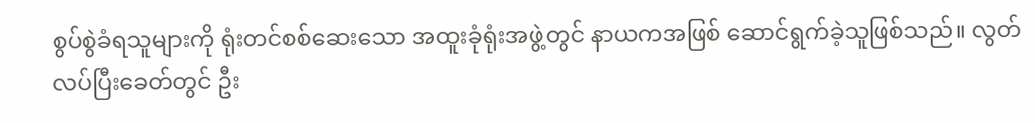စွပ်စွဲခံရသူများကို ရုံးတင်စစ်ဆေးသော အထူးခုံရုံးအဖွဲ့တွင် နာယကအဖြစ် ဆောင်ရွက်ခဲ့သူဖြစ်သည်။ လွတ်လပ်ပြီးခေတ်တွင် ဦး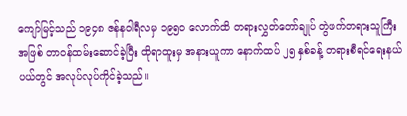ကျော်မြင့်သည် ၁၉၄၈ ဇန်နဝါရီလမှ ၁၉၅၀ လောက်ထိ တရားလွှတ်တော်ချုပ် တွဲဖက်တရားသူကြီးအဖြစ် တာဝန်ထမ်းဆောင်ခဲ့ပြီး ထိုရာထူးမှ အနားယူကာ နောက်ထပ် ၂၅ နှစ်ခန့် တရားစီရင်ရေးနယ်ပယ်တွင် အလုပ်လုပ်ကိုင်ခဲ့သည်။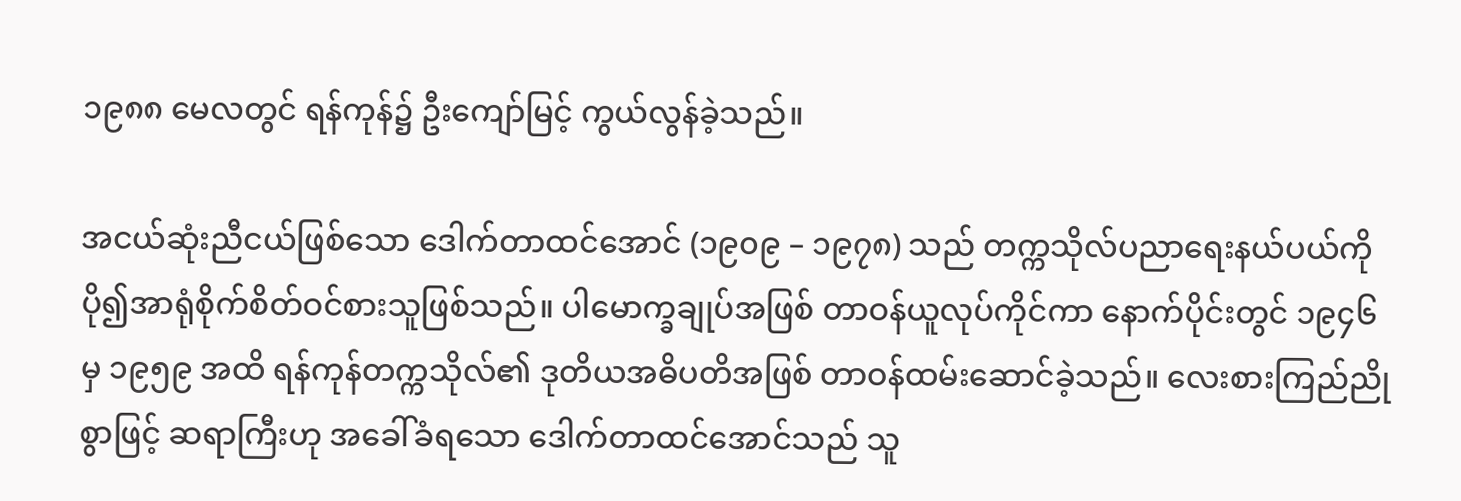၁၉၈၈ မေလတွင် ရန်ကုန်၌ ဦးကျော်မြင့် ကွယ်လွန်ခဲ့သည်။

အငယ်ဆုံးညီငယ်ဖြစ်သော ဒေါက်တာထင်အောင် (၁၉၀၉ – ၁၉၇၈) သည် တက္ကသိုလ်ပညာရေးနယ်ပယ်ကို ပို၍အာရုံစိုက်စိတ်ဝင်စားသူဖြစ်သည်။ ပါမောက္ခချုပ်အဖြစ် တာဝန်ယူလုပ်ကိုင်ကာ နောက်ပိုင်းတွင် ၁၉၄၆ မှ ၁၉၅၉ အထိ ရန်ကုန်တက္ကသိုလ်၏ ဒုတိယအဓိပတိအဖြစ် တာဝန်ထမ်းဆောင်ခဲ့သည်။ လေးစားကြည်ညိုစွာဖြင့် ဆရာကြီးဟု အခေါ်ခံရသော ဒေါက်တာထင်အောင်သည် သူ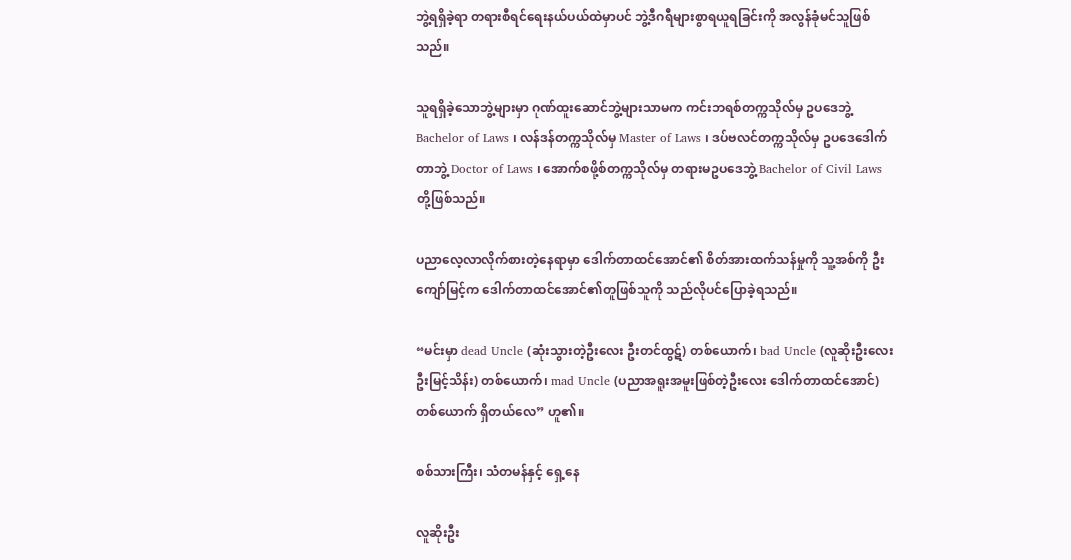ဘွဲ့ရရှိခဲ့ရာ တရားစီရင်ရေးနယ်ပယ်ထဲမှာပင် ဘွဲ့ဒီဂရီများစွာရယူရခြင်းကို အလွန်ခုံမင်သူဖြစ်သည်။

သူရရှိခဲ့သောဘွဲ့များမှာ ဂုဏ်ထူးဆောင်ဘွဲ့များသာမက ကင်းဘရစ်တက္ကသိုလ်မှ ဥပဒေဘွဲ့ Bachelor of Laws ၊ လန်ဒန်တက္ကသိုလ်မှ Master of Laws ၊ ဒပ်ဗလင်တက္ကသိုလ်မှ ဥပဒေဒေါက်တာဘွဲ့ Doctor of Laws ၊ အောက်စဖို့စ်တက္ကသိုလ်မှ တရားမဥပဒေဘွဲ့ Bachelor of Civil Laws တို့ဖြစ်သည်။

ပညာလေ့လာလိုက်စားတဲ့နေရာမှာ ဒေါက်တာထင်အောင်၏ စိတ်အားထက်သန်မှုကို သူ့အစ်ကို ဦးကျော်မြင့်က ဒေါက်တာထင်အောင်၏တူဖြစ်သူကို သည်လိုပင်ပြောခဲ့ရသည်။

“မင်းမှာ dead Uncle (ဆုံးသွားတဲ့ဦးလေး ဦးတင်ထွဋ်) တစ်ယောက်၊ bad Uncle (လူဆိုးဦးလေး ဦးမြင့်သိန်း) တစ်ယောက်၊ mad Uncle (ပညာအရူးအမူးဖြစ်တဲ့ဦးလေး ဒေါက်တာထင်အောင်) တစ်ယောက် ရှိတယ်လေ” ဟူ၏။

စစ်သားကြီး၊ သံတမန်နှင့် ရှေ့နေ

လူဆိုးဦး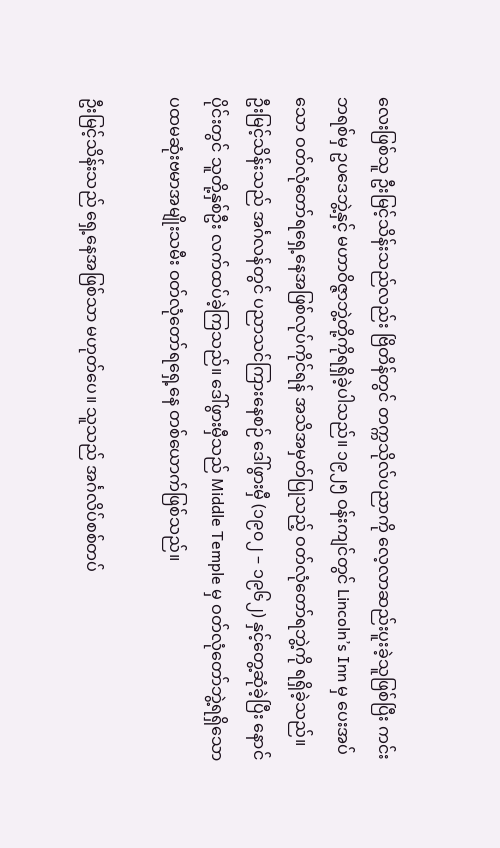လေးဖြစ်သူ ဦးမြင့်သိန်းသည်လည်း ဗြိတိန်တွင် တက္ကသိုလ်ပညာကို လေ့လာဆည်းပူးခဲ့သူဖြစ်ပြီး ကင်းဘရစ်မှ ဥပဒေဘွဲ့နှင့် မဟာဝိဇ္ဇာဘွဲ့တို့ကိုရရှိခဲ့ပါသည်။ ၁၉၂၅ ဝန်းကျင်တွင် Lincoln’s Inn မှ ပေးအပ်သော ဝတ်လုံတော်ရရှေ့နေအဖြစ်လုပ်ကိုင်ရန် အသိအမှတ်ပြုသည့် ဝတ်လုံတော်ရဘွဲ့ကို ရရှိခဲ့သည်။ ဦးမြင့်သိန်းသည် အင်္ဂလန်တွင် ပညာသင်ကြားနေစဉ် ဒေါ်ဖွားမှီ (၁၉၀၂ – ၁၉၆၂) နှင့်တွေ့ဆုံခဲ့ပြီး နောင်ပိုင်းတွင် သူတို့နှစ်ဦး လက်ထပ်ခဲ့ကြသည်။ ဒေါ်ဖွားမှီသည် Middle Temple မှ ဝတ်လုံတော်ဘွဲ့ရရှိသော ပထမဆုံးဗမာအမျိုးသမီး ဝတ်လုံတော်ရရှေ့နေ တစ်ယောက်ဖြစ်သည်။

ဦးမြင့်သိန်းသည် ရှေ့နေအဖြစ်သာ မဟုတ်ပေ။ သူသည် အင်္ဂလိပ်စစ်တပ်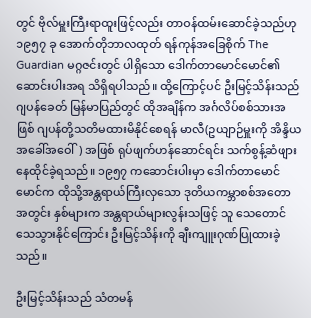တွင် ဗိုလ်မှူးကြီးရာထူးဖြင့်လည်း တာဝန်ထမ်းဆောင်ခဲ့သည်ဟု ၁၉၅၇ ခု အောက်တိုဘာလထုတ် ရန်ကုန်အခြေစိုက် The Guardian မဂ္ဂဇင်းတွင် ပါရှိသော ဒေါက်တာမောင်မောင်၏ဆောင်းပါးအရ သိရှိရပါသည်။ ထို့ကြောင့်ပင် ဦးမြင့်သိန်းသည် ဂျပန်ခေတ် မြန်မာပြည်တွင် ထိုအချိန်က အင်္ဂလိပ်စစ်သားအဖြစ် ဂျပန်တို့သတိမထားမိနိုင်စေရန် မာလီ(ဥယျာဉ်မှူးကို အိန္ဒိယအခေါ်အဝေါ်) အဖြစ် ရုပ်ဖျက်ဟန်ဆောင်ရင်း သက်စွန့်ဆံဖျား နေထိုင်ခဲ့ရသည်။ ၁၉၅၇ ကဆောင်းပါးမှာ ဒေါက်တာမောင်မောင်က ထိုသို့အန္တရာယ်ကြီးလှသော ဒုတိယကမ္ဘာစစ်အတောအတွင်း နှစ်များက အန္တရာယ်များလွန်းသဖြင့် သူ သေတောင်သေသွားနိုင်ကြောင်း ဦးမြင့်သိန်းကို ချီးကျူးဂုဏ်ပြုထားခဲ့သည်။

ဦးမြင့်သိန်းသည် သံတမန်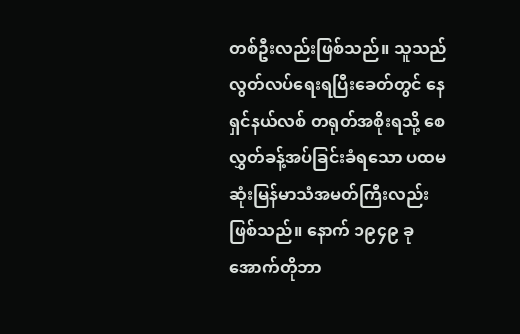တစ်ဦးလည်းဖြစ်သည်။ သူသည် လွတ်လပ်ရေးရပြီးခေတ်တွင် နေရှင်နယ်လစ် တရုတ်အစိုးရသို့ စေလွှတ်ခန့်အပ်ခြင်းခံရသော ပထမဆုံးမြန်မာသံအမတ်ကြီးလည်း ဖြစ်သည်။ နောက် ၁၉၄၉ ခု အောက်တိုဘာ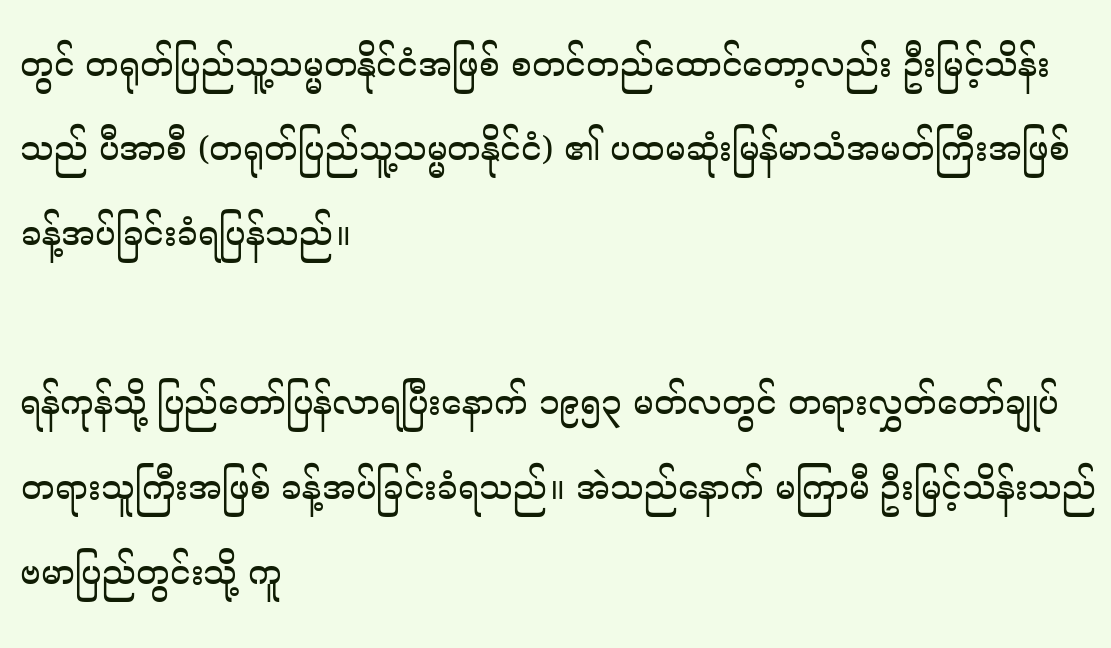တွင် တရုတ်ပြည်သူ့သမ္မတနိုင်ငံအဖြစ် စတင်တည်ထောင်တော့လည်း ဦးမြင့်သိန်းသည် ပီအာစီ (တရုတ်ပြည်သူ့သမ္မတနိုင်ငံ) ၏ ပထမဆုံးမြန်မာသံအမတ်ကြီးအဖြစ် ခန့်အပ်ခြင်းခံရပြန်သည်။

ရန်ကုန်သို့ ပြည်တော်ပြန်လာရပြီးနောက် ၁၉၅၃ မတ်လတွင် တရားလွှတ်တော်ချုပ် တရားသူကြီးအဖြစ် ခန့်အပ်ခြင်းခံရသည်။ အဲသည်နောက် မကြာမီ ဦးမြင့်သိန်းသည် ဗမာပြည်တွင်းသို့ ကူ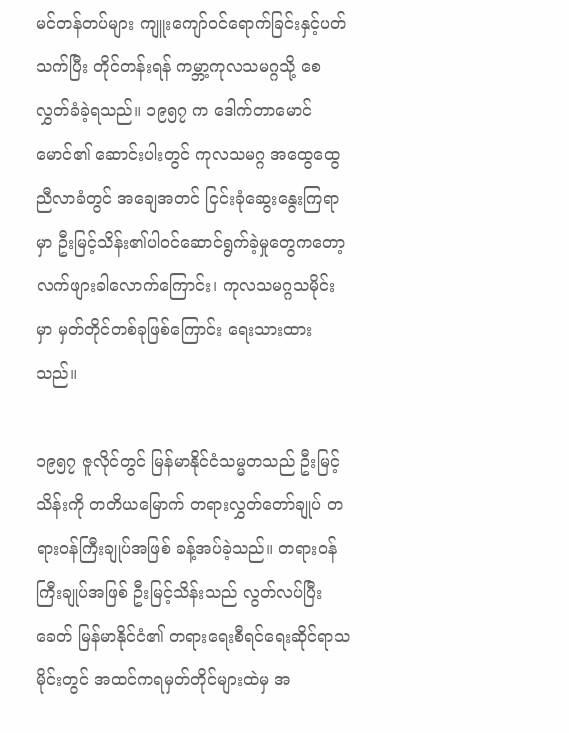မင်တန်တပ်များ ကျူးကျော်ဝင်ရောက်ခြင်းနှင့်ပတ်သက်ပြီး တိုင်တန်းရန် ကမ္ဘာ့ကုလသမဂ္ဂသို့ စေလွှတ်ခံခဲ့ရသည်။ ၁၉၅၇ က ဒေါက်တာမောင်မောင်၏ ဆောင်းပါးတွင် ကုလသမဂ္ဂ အထွေထွေညီလာခံတွင် အချေအတင် ငြင်းခုံဆွေးနွေးကြရာမှာ ဦးမြင့်သိန်း၏ပါဝင်ဆောင်ရွက်ခဲ့မှုတွေကတော့ လက်ဖျားခါလောက်ကြောင်း၊ ကုလသမဂ္ဂသမိုင်းမှာ မှတ်တိုင်တစ်ခုဖြစ်ကြောင်း ရေးသားထားသည်။

၁၉၅၇ ဇူလိုင်တွင် မြန်မာနိုင်ငံသမ္မတသည် ဦးမြင့်သိန်းကို တတိယမြောက် တရားလွှတ်တော်ချုပ် တရားဝန်ကြီးချုပ်အဖြစ် ခန့်အပ်ခဲ့သည်။ တရားဝန်ကြီးချုပ်အဖြစ် ဦးမြင့်သိန်းသည် လွတ်လပ်ပြီးခေတ် မြန်မာနိုင်ငံ၏ တရားရေးစီရင်ရေးဆိုင်ရာသမိုင်းတွင် အထင်ကရမှတ်တိုင်များထဲမှ အ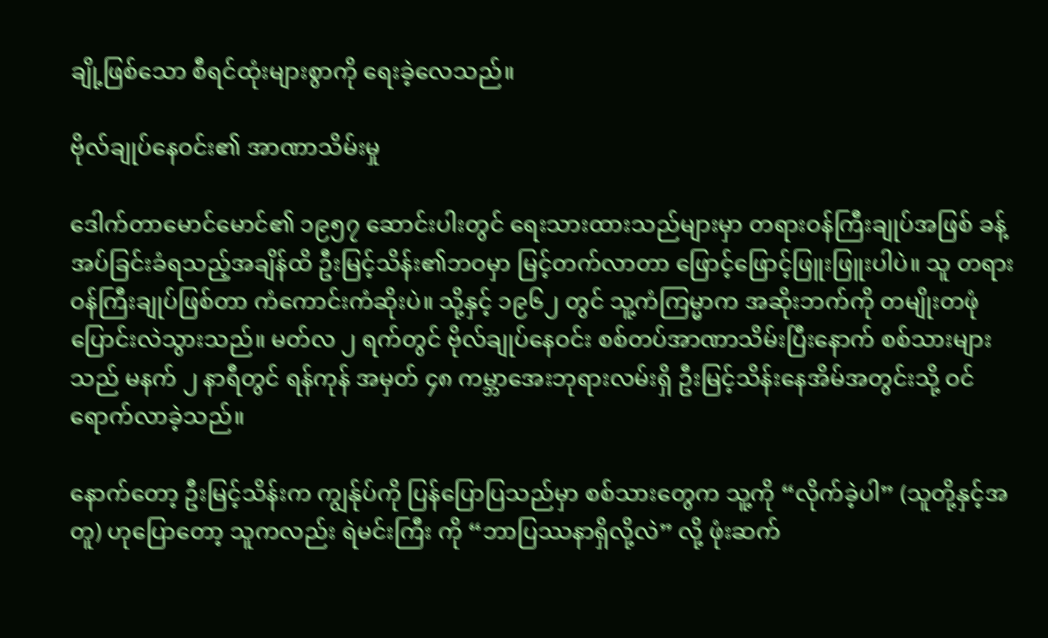ချို့ဖြစ်သော စီရင်ထုံးများစွာကို ရေးခဲ့လေသည်။

ဗိုလ်ချုပ်နေဝင်း၏ အာဏာသိမ်းမှု

ဒေါက်တာမောင်မောင်၏ ၁၉၅၇ ဆောင်းပါးတွင် ရေးသားထားသည်များမှာ တရားဝန်ကြီးချုပ်အဖြစ် ခန့်အပ်ခြင်းခံရသည့်အချိန်ထိ ဦးမြင့်သိန်း၏ဘဝမှာ မြင့်တက်လာတာ ဖြောင့်ဖြောင့်ဖြူးဖြူးပါပဲ။ သူ တရားဝန်ကြီးချုပ်ဖြစ်တာ ကံကောင်းကံဆိုးပဲ။ သို့နှင့် ၁၉၆၂ တွင် သူ့ကံကြမ္မာက အဆိုးဘက်ကို တမျိုးတဖုံပြောင်းလဲသွားသည်။ မတ်လ ၂ ရက်တွင် ဗိုလ်ချုပ်နေဝင်း စစ်တပ်အာဏာသိမ်းပြီးနောက် စစ်သားများသည် မနက် ၂ နာရီတွင် ရန်ကုန် အမှတ် ၄၈ ကမ္ဘာအေးဘုရားလမ်းရှိ ဦးမြင့်သိန်းနေအိမ်အတွင်းသို့ ဝင်ရောက်လာခဲ့သည်။

နောက်တော့ ဦးမြင့်သိန်းက ကျွန်ုပ်ကို ပြန်ပြောပြသည်မှာ စစ်သားတွေက သူ့ကို “လိုက်ခဲ့ပါ” (သူတို့နှင့်အတူ) ဟုပြောတော့ သူကလည်း ရဲမင်းကြီး ကို “ဘာပြဿနာရှိလို့လဲ” လို့ ဖုံးဆက်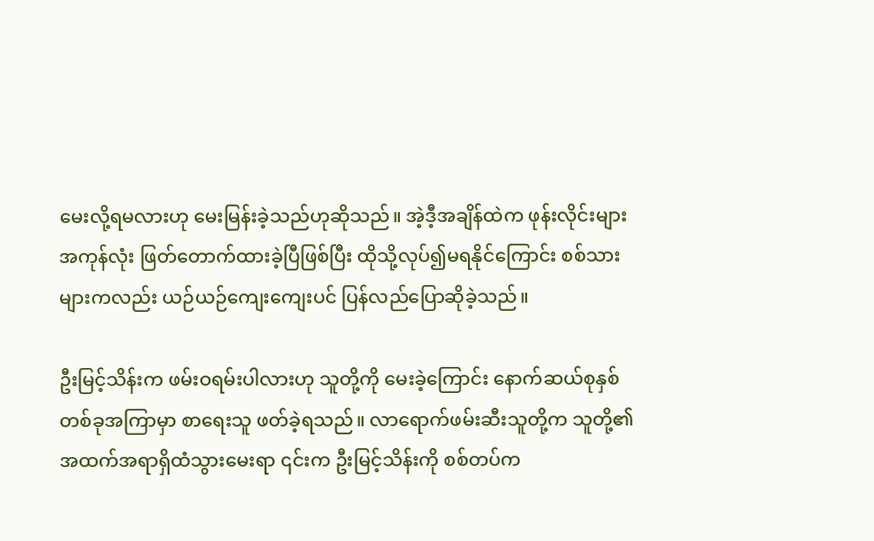မေးလို့ရမလားဟု မေးမြန်းခဲ့သည်ဟုဆိုသည်။ အဲ့ဒီ့အချိန်ထဲက ဖုန်းလိုင်းများအကုန်လုံး ဖြတ်တောက်ထားခဲ့ပြီဖြစ်ပြီး ထိုသို့လုပ်၍မရနိုင်ကြောင်း စစ်သားများကလည်း ယဉ်ယဉ်ကျေးကျေးပင် ပြန်လည်ပြောဆိုခဲ့သည်။

ဦးမြင့်သိန်းက ဖမ်းဝရမ်းပါလားဟု သူတို့ကို မေးခဲ့ကြောင်း နောက်ဆယ်စုနှစ်တစ်ခုအကြာမှာ စာရေးသူ ဖတ်ခဲ့ရသည်။ လာရောက်ဖမ်းဆီးသူတို့က သူတို့၏အထက်အရာရှိထံသွားမေးရာ ၎င်းက ဦးမြင့်သိန်းကို စစ်တပ်က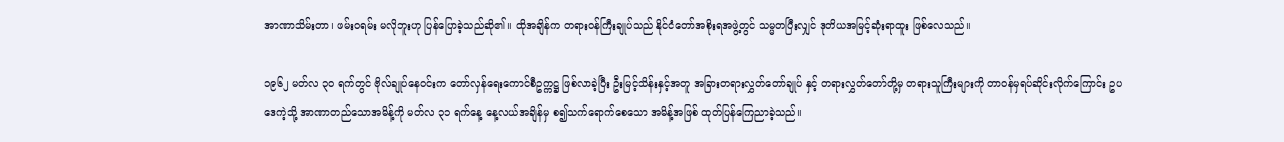အာဏာသိမ်းတာ၊ ဖမ်းဝရမ်း မလိုဘူးဟု ပြန်ပြောခဲ့သည်ဆို၏။ ထိုအချိန်က တရားဝန်ကြီးချုပ်သည် နိုင်ငံတော်အစိုးရအဖွဲ့တွင် သမ္မတပြီးလျှင် ဒုတိယအမြင့်ဆုံးရာထူး ဖြစ်လေသည်။

၁၉၆၂ မတ်လ ၃၀ ရက်တွင် ဗိုလ်ချုပ်နေဝင်းက တော်လှန်ရေးကောင်စီဥက္ကဋ္ဌ ဖြစ်လာခဲ့ပြီး ဦးမြင့်သိန်းနှင့်အတူ အခြားတရားလွှတ်တော်ချုပ် နှင့် တရားလွှတ်တော်တို့မှ တရားသူကြီးများကို တာဝန်မှရပ်ဆိုင်းလိုက်ကြောင်း ဥပဒေကဲ့သို့ အာဏာတည်သောအမိန့်ကို မတ်လ ၃၁ ရက်နေ့ နေ့လယ်အချိန်မှ စ၍သက်ရောက်စေသော အမိန့်အဖြစ် ထုတ်ပြန်ကြေညာခဲ့သည်။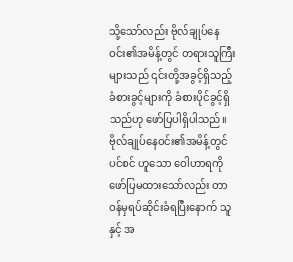သို့သော်လည်း ဗိုလ်ချုပ်နေဝင်း၏အမိန့်တွင် တရားသူကြီးများသည် ၎င်းတို့အခွင့်ရှိသည့် ခံစားခွင့်များကို ခံစားပိုင်ခွင့်ရှိသည်ဟု ဖော်ပြပါရှိပါသည်။ ဗိုလ်ချုပ်နေဝင်း၏အမိန့်တွင် ပင်စင် ဟူသော ဝေါဟာရကို ဖော်ပြမထားသော်လည်း တာဝန်မှရပ်ဆိုင်းခံရပြီးနောက် သူနှင့် အ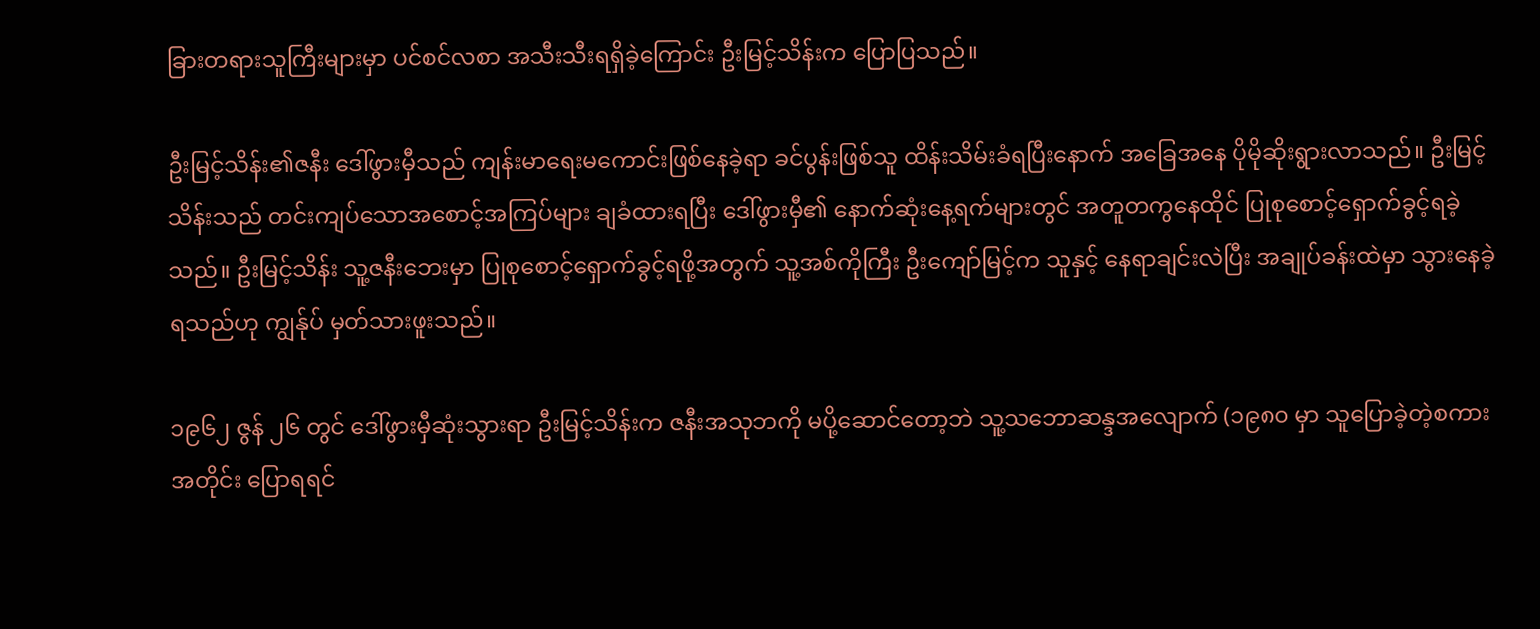ခြားတရားသူကြီးများမှာ ပင်စင်လစာ အသီးသီးရရှိခဲ့ကြောင်း ဦးမြင့်သိန်းက ပြောပြသည်။

ဦးမြင့်သိန်း၏ဇနီး ဒေါ်ဖွားမှီသည် ကျန်းမာရေးမကောင်းဖြစ်နေခဲ့ရာ ခင်ပွန်းဖြစ်သူ ထိန်းသိမ်းခံရပြီးနောက် အခြေအနေ ပိုမိုဆိုးရွားလာသည်။ ဦးမြင့်သိန်းသည် တင်းကျပ်သောအစောင့်အကြပ်များ ချခံထားရပြီး ဒေါ်ဖွားမှီ၏ နောက်ဆုံးနေ့ရက်များတွင် အတူတကွနေထိုင် ပြုစုစောင့်ရှောက်ခွင့်ရခဲ့သည်။ ဦးမြင့်သိန်း သူ့ဇနီးဘေးမှာ ပြုစုစောင့်ရှောက်ခွင့်ရဖို့အတွက် သူ့အစ်ကိုကြီး ဦးကျော်မြင့်က သူနှင့် နေရာချင်းလဲပြီး အချုပ်ခန်းထဲမှာ သွားနေခဲ့ရသည်ဟု ကျွန်ုပ် မှတ်သားဖူးသည်။

၁၉၆၂ ဇွန် ၂၆ တွင် ဒေါ်ဖွားမှီဆုံးသွားရာ ဦးမြင့်သိန်းက ဇနီးအသုဘကို မပို့ဆောင်တော့ဘဲ သူ့သဘောဆန္ဒအလျောက် (၁၉၈၀ မှာ သူပြောခဲ့တဲ့စကားအတိုင်း ပြောရရင်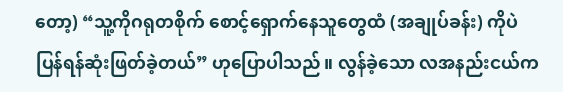တော့) “သူ့ကိုဂရုတစိုက် စောင့်ရှောက်နေသူတွေထံ (အချုပ်ခန်း) ကိုပဲ ပြန်ရန်ဆုံးဖြတ်ခဲ့တယ်” ဟုပြောပါသည်။ လွန်ခဲ့သော လအနည်းငယ်က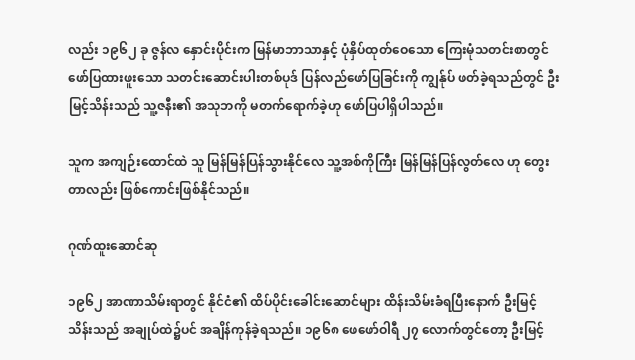လည်း ၁၉၆၂ ခု ဇွန်လ နှောင်းပိုင်းက မြန်မာဘာသာနှင့် ပုံနှိပ်ထုတ်ဝေသော ကြေးမုံသတင်းစာတွင် ဖော်ပြထားဖူးသော သတင်းဆောင်းပါးတစ်ပုဒ် ပြန်လည်ဖော်ပြခြင်းကို ကျွန်ုပ် ဖတ်ခဲ့ရသည်တွင် ဦးမြင့်သိန်းသည် သူ့ဇနီး၏ အသုဘကို မတက်ရောက်ခဲ့ဟု ဖော်ပြပါရှိပါသည်။

သူက အကျဉ်းထောင်ထဲ သူ မြန်မြန်ပြန်သွားနိုင်လေ သူ့အစ်ကိုကြီး မြန်မြန်ပြန်လွတ်လေ ဟု တွေးတာလည်း ဖြစ်ကောင်းဖြစ်နိုင်သည်။

ဂုဏ်ထူးဆောင်ဆု

၁၉၆၂ အာဏာသိမ်းရာတွင် နိုင်ငံ၏ ထိပ်ပိုင်းခေါင်းဆောင်များ ထိန်းသိမ်းခံရပြီးနောက် ဦးမြင့်သိန်းသည် အချုပ်ထဲ၌ပင် အချိန်ကုန်ခဲ့ရသည်။ ၁၉၆၈ ဖေဖော်ဝါရီ ၂၇ လောက်တွင်တော့ ဦးမြင့်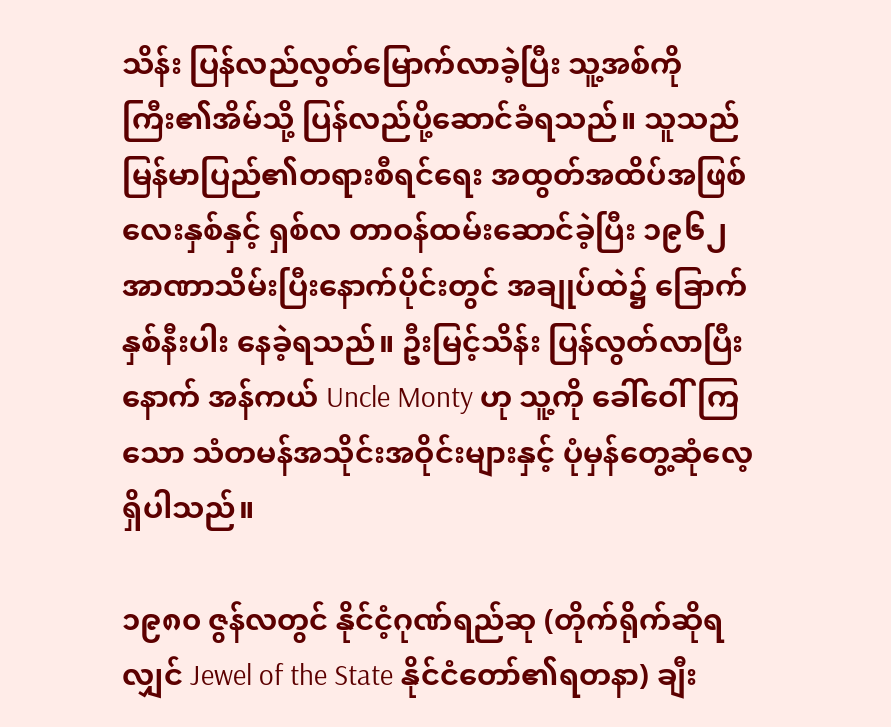သိန်း ပြန်လည်လွတ်မြောက်လာခဲ့ပြီး သူ့အစ်ကိုကြီး၏အိမ်သို့ ပြန်လည်ပို့ဆောင်ခံရသည်။ သူသည် မြန်မာပြည်၏တရားစီရင်ရေး အထွတ်အထိပ်အဖြစ် လေးနှစ်နှင့် ရှစ်လ တာဝန်ထမ်းဆောင်ခဲ့ပြီး ၁၉၆၂ အာဏာသိမ်းပြီးနောက်ပိုင်းတွင် အချုပ်ထဲ၌ ခြောက် နှစ်နီးပါး နေခဲ့ရသည်။ ဦးမြင့်သိန်း ပြန်လွတ်လာပြီးနောက် အန်ကယ် Uncle Monty ဟု သူ့ကို ခေါ်ဝေါ်ကြသော သံတမန်အသိုင်းအဝိုင်းများနှင့် ပုံမှန်တွေ့ဆုံလေ့ရှိပါသည်။

၁၉၈၀ ဇွန်လတွင် နိုင်ငံ့ဂုဏ်ရည်ဆု (တိုက်ရိုက်ဆိုရလျှင် Jewel of the State နိုင်ငံတော်၏ရတနာ) ချီး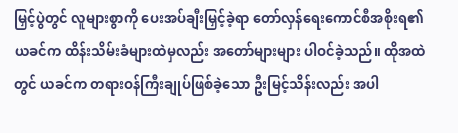မြှင့်ပွဲတွင် လူများစွာကို ပေးအပ်ချီးမြှင့်ခဲ့ရာ တော်လှန်ရေးကောင်စီအစိုးရ၏ ယခင်က ထိန်းသိမ်းခံများထဲမှလည်း အတော်များများ ပါဝင်ခဲ့သည်။ ထိုအထဲတွင် ယခင်က တရားဝန်ကြီးချုပ်ဖြစ်ခဲ့သော ဦးမြင့်သိန်းလည်း အပါ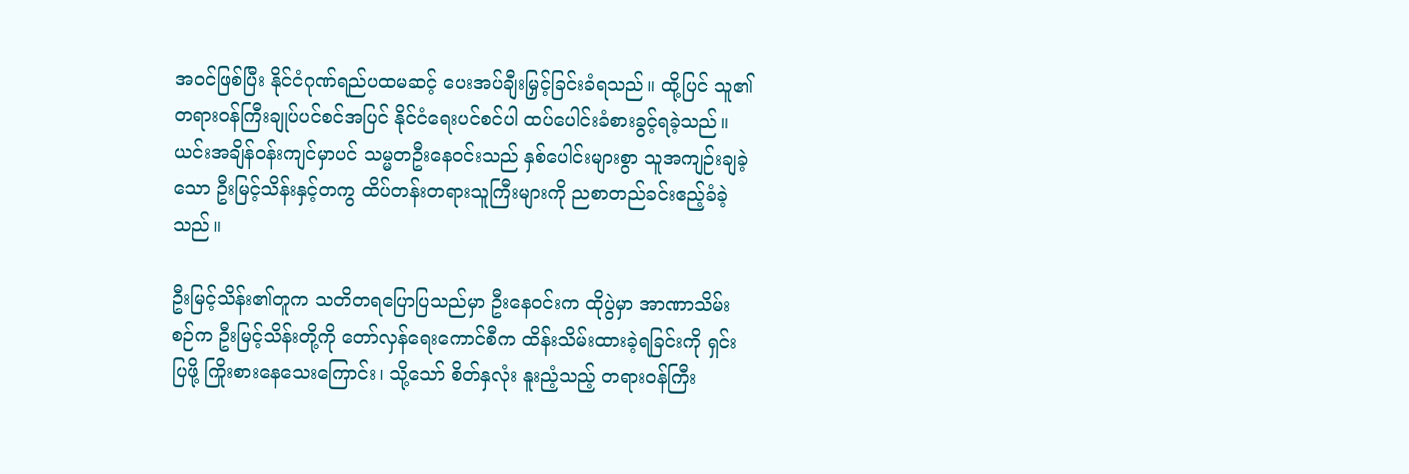အဝင်ဖြစ်ပြီး နိုင်ငံဂုဏ်ရည်ပထမဆင့် ပေးအပ်ချီးမြှင့်ခြင်းခံရသည်။ ထို့ပြင် သူ၏ တရားဝန်ကြီးချုပ်ပင်စင်အပြင် နိုင်ငံရေးပင်စင်ပါ ထပ်ပေါင်းခံစားခွင့်ရခဲ့သည်။ ယင်းအချိန်ဝန်းကျင်မှာပင် သမ္မတဦးနေဝင်းသည် နှစ်ပေါင်းများစွာ သူအကျဉ်းချခဲ့သော ဦးမြင့်သိန်းနှင့်တကွ ထိပ်တန်းတရားသူကြီးများကို ညစာတည်ခင်းဧည့်ခံခဲ့သည်။

ဦးမြင့်သိန်း၏တူက သတိတရပြောပြသည်မှာ ဦးနေဝင်းက ထိုပွဲမှာ အာဏာသိမ်းစဉ်က ဦးမြင့်သိန်းတို့ကို တော်လှန်ရေးကောင်စီက ထိန်းသိမ်းထားခဲ့ရခြင်းကို ရှင်းပြဖို့ ကြိုးစားနေသေးကြောင်း၊ သို့သော် စိတ်နှလုံး နူးညံ့သည့် တရားဝန်ကြီး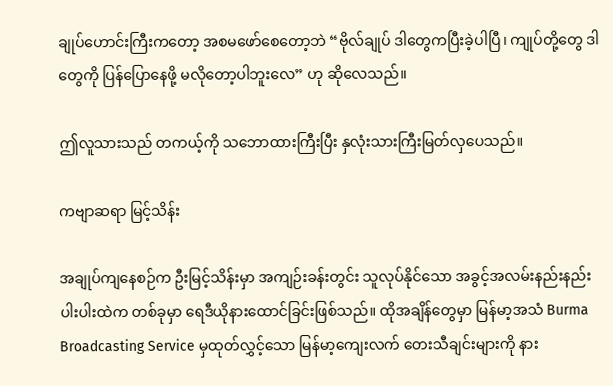ချုပ်ဟောင်းကြီးကတော့ အစမဖော်စေတော့ဘဲ “ဗိုလ်ချုပ် ဒါတွေကပြီးခဲ့ပါပြီ၊ ကျုပ်တို့တွေ ဒါတွေကို ပြန်ပြောနေဖို့ မလိုတော့ပါဘူးလေ” ဟု ဆိုလေသည်။

ဤလူသားသည် တကယ့်ကို သဘောထားကြီးပြီး နှလုံးသားကြီးမြတ်လှပေသည်။

ကဗျာဆရာ မြင့်သိန်း

အချုပ်ကျနေစဉ်က ဦးမြင့်သိန်းမှာ အကျဉ်းခန်းတွင်း သူလုပ်နိုင်သော အခွင့်အလမ်းနည်းနည်းပါးပါးထဲက တစ်ခုမှာ ရေဒီယိုနားထောင်ခြင်းဖြစ်သည်။ ထိုအချိန်တွေမှာ မြန်မာ့အသံ Burma Broadcasting Service မှထုတ်လွှင့်သော မြန်မာ့ကျေးလက် တေးသီချင်းများကို နား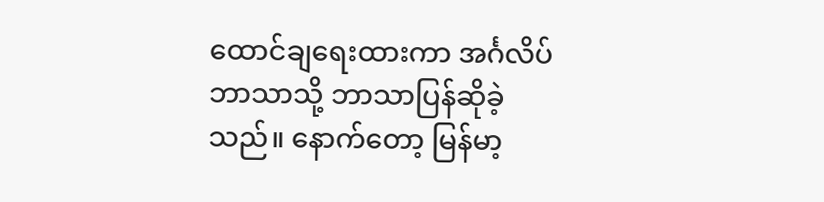ထောင်ချရေးထားကာ အင်္ဂလိပ်ဘာသာသို့ ဘာသာပြန်ဆိုခဲ့သည်။ နောက်တော့ မြန်မာ့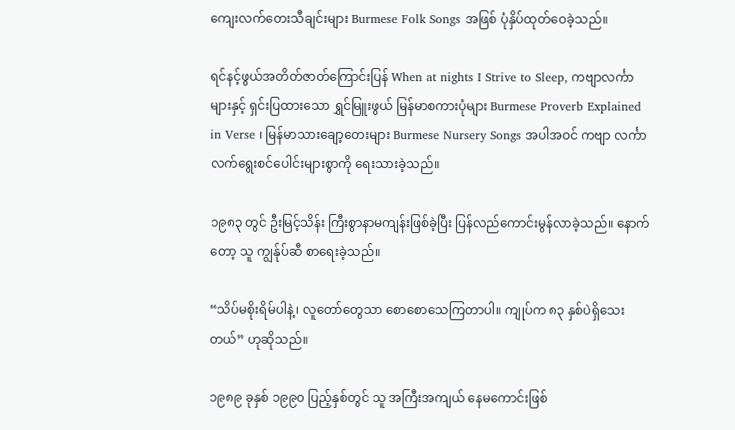ကျေးလက်တေးသီချင်းများ Burmese Folk Songs အဖြစ် ပုံနှိပ်ထုတ်ဝေခဲ့သည်။

ရင်နင့်ဖွယ်အတိတ်ဇာတ်ကြောင်းပြန် When at nights I Strive to Sleep, ကဗျာလင်္ကာများနှင့် ရှင်းပြထားသော ရွှင်မြူးဖွယ် မြန်မာစကားပုံများ Burmese Proverb Explained in Verse ၊ မြန်မာသားချော့တေးများ Burmese Nursery Songs အပါအဝင် ကဗျာ လင်္ကာလက်ရွေးစင်ပေါင်းများစွာကို ရေးသားခဲ့သည်။

၁၉၈၃ တွင် ဦးမြင့်သိန်း ကြီးစွာနာမကျန်းဖြစ်ခဲ့ပြီး ပြန်လည်ကောင်းမွန်လာခဲ့သည်။ နောက်တော့ သူ ကျွန်ုပ်ဆီ စာရေးခဲ့သည်။

“သိပ်မစိုးရိမ်ပါနဲ့၊ လူတော်တွေသာ စောစောသေကြတာပါ။ ကျုပ်က ၈၃ နှစ်ပဲရှိသေးတယ်” ဟုဆိုသည်။

၁၉၈၉ ခုနှစ် ၁၉၉၀ ပြည့်နှစ်တွင် သူ အကြီးအကျယ် နေမကောင်းဖြစ်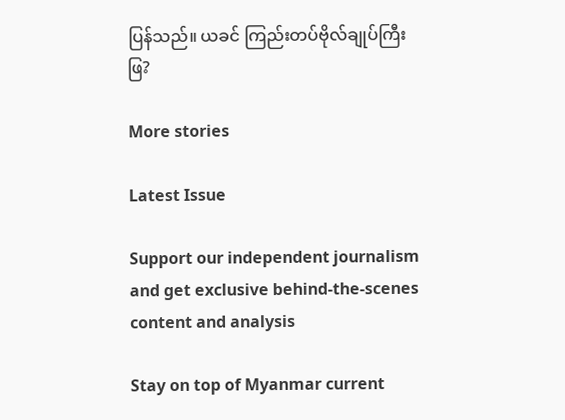ပြန်သည်။ ယခင် ကြည်းတပ်ဗိုလ်ချုပ်ကြီး ဖြ?

More stories

Latest Issue

Support our independent journalism and get exclusive behind-the-scenes content and analysis

Stay on top of Myanmar current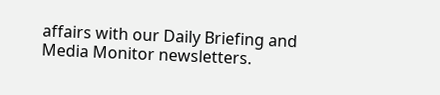affairs with our Daily Briefing and Media Monitor newsletters.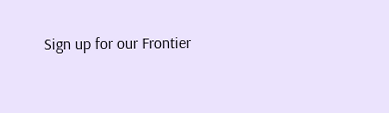Sign up for our Frontier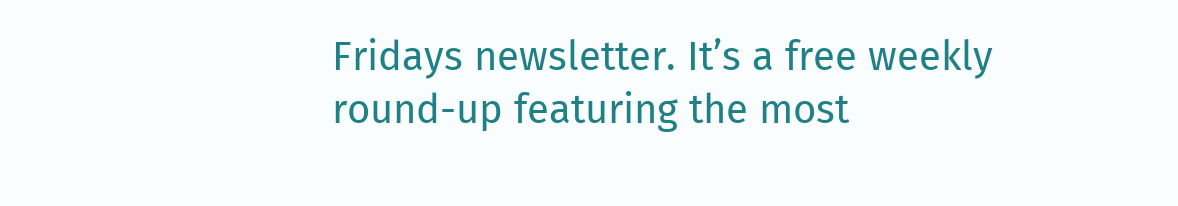Fridays newsletter. It’s a free weekly round-up featuring the most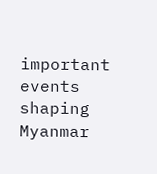important events shaping Myanmar